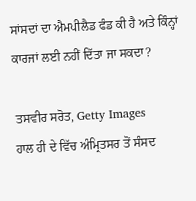ਸਾਂਸਦਾਂ ਦਾ ਐਮਪੀਲੈਡ ਫੰਡ ਕੀ ਹੈ ਅਤੇ ਕਿੰਨ੍ਹਾਂ ਕਾਰਜਾਂ ਲਈ ਨਹੀਂ ਦਿੱਤਾ ਜਾ ਸਕਦਾ?

ਤਸਵੀਰ ਸਰੋਤ, Getty Images
ਹਾਲ ਹੀ ਦੇ ਵਿੱਚ ਅੰਮ੍ਰਿਤਸਰ ਤੋਂ ਸੰਸਦ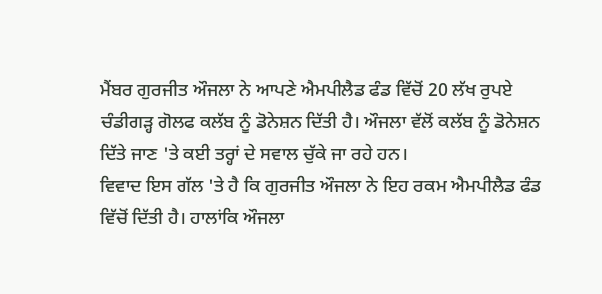ਮੈਂਬਰ ਗੁਰਜੀਤ ਔਜਲਾ ਨੇ ਆਪਣੇ ਐਮਪੀਲੈਡ ਫੰਡ ਵਿੱਚੋਂ 20 ਲੱਖ ਰੁਪਏ ਚੰਡੀਗੜ੍ਹ ਗੋਲਫ ਕਲੱਬ ਨੂੰ ਡੋਨੇਸ਼ਨ ਦਿੱਤੀ ਹੈ। ਔਜਲਾ ਵੱਲੋਂ ਕਲੱਬ ਨੂੰ ਡੋਨੇਸ਼ਨ ਦਿੱਤੇ ਜਾਣ 'ਤੇ ਕਈ ਤਰ੍ਹਾਂ ਦੇ ਸਵਾਲ ਚੁੱਕੇ ਜਾ ਰਹੇ ਹਨ।
ਵਿਵਾਦ ਇਸ ਗੱਲ 'ਤੇ ਹੈ ਕਿ ਗੁਰਜੀਤ ਔਜਲਾ ਨੇ ਇਹ ਰਕਮ ਐਮਪੀਲੈਡ ਫੰਡ ਵਿੱਚੋਂ ਦਿੱਤੀ ਹੈ। ਹਾਲਾਂਕਿ ਔਜਲਾ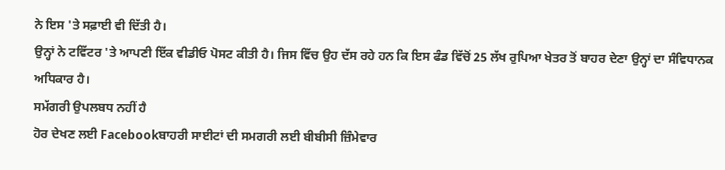ਨੇ ਇਸ 'ਤੇ ਸਫ਼ਾਈ ਵੀ ਦਿੱਤੀ ਹੈ।
ਉਨ੍ਹਾਂ ਨੇ ਟਵਿੱਟਰ 'ਤੇ ਆਪਣੀ ਇੱਕ ਵੀਡੀਓ ਪੋਸਟ ਕੀਤੀ ਹੈ। ਜਿਸ ਵਿੱਚ ਉਹ ਦੱਸ ਰਹੇ ਹਨ ਕਿ ਇਸ ਫੰਡ ਵਿੱਚੋਂ 25 ਲੱਖ ਰੁਪਿਆ ਖੇਤਰ ਤੋਂ ਬਾਹਰ ਦੇਣਾ ਉਨ੍ਹਾਂ ਦਾ ਸੰਵਿਧਾਨਕ ਅਧਿਕਾਰ ਹੈ।
ਸਮੱਗਰੀ ਉਪਲਬਧ ਨਹੀਂ ਹੈ
ਹੋਰ ਦੇਖਣ ਲਈ Facebookਬਾਹਰੀ ਸਾਈਟਾਂ ਦੀ ਸਮਗਰੀ ਲਈ ਬੀਬੀਸੀ ਜ਼ਿੰਮੇਵਾਰ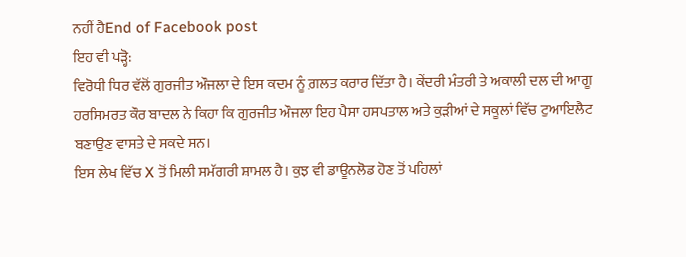ਨਹੀਂ ਹੈEnd of Facebook post
ਇਹ ਵੀ ਪੜ੍ਹੋ:
ਵਿਰੋਧੀ ਧਿਰ ਵੱਲੋਂ ਗੁਰਜੀਤ ਔਜਲਾ ਦੇ ਇਸ ਕਦਮ ਨੂੰ ਗ਼ਲਤ ਕਰਾਰ ਦਿੱਤਾ ਹੈ। ਕੇਂਦਰੀ ਮੰਤਰੀ ਤੇ ਅਕਾਲੀ ਦਲ ਦੀ ਆਗੂ ਹਰਸਿਮਰਤ ਕੌਰ ਬਾਦਲ ਨੇ ਕਿਹਾ ਕਿ ਗੁਰਜੀਤ ਔਜਲਾ ਇਹ ਪੈਸਾ ਹਸਪਤਾਲ ਅਤੇ ਕੁੜੀਆਂ ਦੇ ਸਕੂਲਾਂ ਵਿੱਚ ਟੁਆਇਲੈਟ ਬਣਾਉਣ ਵਾਸਤੇ ਦੇ ਸਕਦੇ ਸਨ।
ਇਸ ਲੇਖ ਵਿੱਚ X ਤੋਂ ਮਿਲੀ ਸਮੱਗਰੀ ਸ਼ਾਮਲ ਹੈ। ਕੁਝ ਵੀ ਡਾਊਨਲੋਡ ਹੋਣ ਤੋਂ ਪਹਿਲਾਂ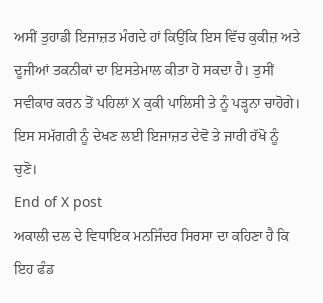ਅਸੀਂ ਤੁਹਾਡੀ ਇਜਾਜ਼ਤ ਮੰਗਦੇ ਹਾਂ ਕਿਉਂਕਿ ਇਸ ਵਿੱਚ ਕੁਕੀਜ਼ ਅਤੇ ਦੂਜੀਆਂ ਤਕਨੀਕਾਂ ਦਾ ਇਸਤੇਮਾਲ ਕੀਤਾ ਹੋ ਸਕਦਾ ਹੈ। ਤੁਸੀਂ ਸਵੀਕਾਰ ਕਰਨ ਤੋਂ ਪਹਿਲਾਂ X ਕੁਕੀ ਪਾਲਿਸੀ ਤੇ ਨੂੰ ਪੜ੍ਹਨਾ ਚਾਹੋਗੇ। ਇਸ ਸਮੱਗਰੀ ਨੂੰ ਦੇਖਣ ਲਈ ਇਜਾਜ਼ਤ ਦੇਵੋ ਤੇ ਜਾਰੀ ਰੱਖੋ ਨੂੰ ਚੁਣੋ।
End of X post
ਅਕਾਲੀ ਦਲ ਦੇ ਵਿਧਾਇਕ ਮਨਜਿੰਦਰ ਸਿਰਸਾ ਦਾ ਕਹਿਣਾ ਹੈ ਕਿ ਇਹ ਫੰਡ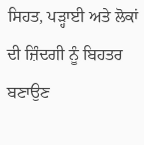ਸਿਹਤ, ਪੜ੍ਹਾਈ ਅਤੇ ਲੋਕਾਂ ਦੀ ਜ਼ਿੰਦਗੀ ਨੂੰ ਬਿਹਤਰ ਬਣਾਉਣ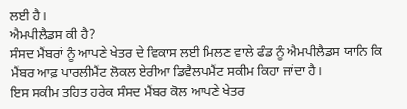ਲਈ ਹੈ।
ਐਮਪੀਲੈਡਸ ਕੀ ਹੈ?
ਸੰਸਦ ਮੈਂਬਰਾਂ ਨੂੰ ਆਪਣੇ ਖੇਤਰ ਦੇ ਵਿਕਾਸ ਲਈ ਮਿਲਣ ਵਾਲੇ ਫੰਡ ਨੂੰ ਐਮਪੀਲੈਡਸ ਯਾਨਿ ਕਿ ਮੈਂਬਰ ਆਫ਼ ਪਾਰਲੀਮੈਂਟ ਲੋਕਲ ਏਰੀਆ ਡਿਵੈਲਪਮੈਂਟ ਸਕੀਮ ਕਿਹਾ ਜਾਂਦਾ ਹੈ।
ਇਸ ਸਕੀਮ ਤਹਿਤ ਹਰੇਕ ਸੰਸਦ ਮੈਂਬਰ ਕੋਲ ਆਪਣੇ ਖੇਤਰ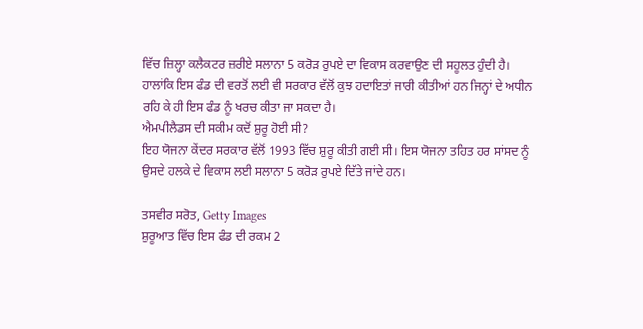ਵਿੱਚ ਜ਼ਿਲ੍ਹਾ ਕਲੈਕਟਰ ਜ਼ਰੀਏ ਸਲਾਨਾ 5 ਕਰੋੜ ਰੁਪਏ ਦਾ ਵਿਕਾਸ ਕਰਵਾਉਣ ਦੀ ਸਹੂਲਤ ਹੁੰਦੀ ਹੈ।
ਹਾਲਾਂਕਿ ਇਸ ਫੰਡ ਦੀ ਵਰਤੋਂ ਲਈ ਵੀ ਸਰਕਾਰ ਵੱਲੋਂ ਕੁਝ ਹਦਾਇਤਾਂ ਜਾਰੀ ਕੀਤੀਆਂ ਹਨ ਜਿਨ੍ਹਾਂ ਦੇ ਅਧੀਨ ਰਹਿ ਕੇ ਹੀ ਇਸ ਫੰਡ ਨੂੰ ਖਰਚ ਕੀਤਾ ਜਾ ਸਕਦਾ ਹੈ।
ਐਮਪੀਲੈਡਸ ਦੀ ਸਕੀਮ ਕਦੋਂ ਸ਼ੁਰੂ ਹੋਈ ਸੀ?
ਇਹ ਯੋਜਨਾ ਕੇਂਦਰ ਸਰਕਾਰ ਵੱਲੋਂ 1993 ਵਿੱਚ ਸ਼ੁਰੂ ਕੀਤੀ ਗਈ ਸੀ। ਇਸ ਯੋਜਨਾ ਤਹਿਤ ਹਰ ਸਾਂਸਦ ਨੂੰ ਉਸਦੇ ਹਲਕੇ ਦੇ ਵਿਕਾਸ ਲਈ ਸਲਾਨਾ 5 ਕਰੋੜ ਰੁਪਏ ਦਿੱਤੇ ਜਾਂਦੇ ਹਨ।

ਤਸਵੀਰ ਸਰੋਤ, Getty Images
ਸ਼ੁਰੂਆਤ ਵਿੱਚ ਇਸ ਫੰਡ ਦੀ ਰਕਮ 2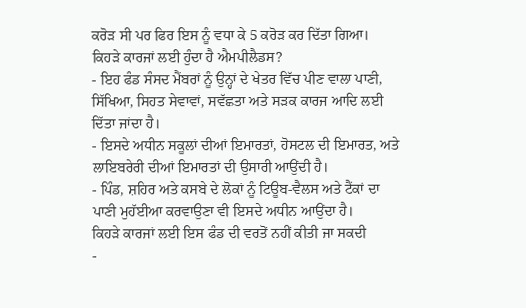ਕਰੋੜ ਸੀ ਪਰ ਫਿਰ ਇਸ ਨੂੰ ਵਧਾ ਕੇ 5 ਕਰੋੜ ਕਰ ਦਿੱਤਾ ਗਿਆ।
ਕਿਹੜੇ ਕਾਰਜਾਂ ਲਈ ਹੁੰਦਾ ਹੈ ਐਮਪੀਲੈਡਸ?
- ਇਹ ਫੰਡ ਸੰਸਦ ਮੈਂਬਰਾਂ ਨੂੰ ਉਨ੍ਹਾਂ ਦੇ ਖੇਤਰ ਵਿੱਚ ਪੀਣ ਵਾਲਾ ਪਾਣੀ, ਸਿੱਖਿਆ, ਸਿਹਤ ਸੇਵਾਵਾਂ, ਸਵੱਛਤਾ ਅਤੇ ਸੜਕ ਕਾਰਜ ਆਦਿ ਲਈ ਦਿੱਤਾ ਜਾਂਦਾ ਹੈ।
- ਇਸਦੇ ਅਧੀਨ ਸਕੂਲਾਂ ਦੀਆਂ ਇਮਾਰਤਾਂ, ਹੋਸਟਲ ਦੀ ਇਮਾਰਤ, ਅਤੇ ਲਾਇਬਰੇਰੀ ਦੀਆਂ ਇਮਾਰਤਾਂ ਦੀ ਉਸਾਰੀ ਆਉਂਦੀ ਹੈ।
- ਪਿੰਡ, ਸ਼ਹਿਰ ਅਤੇ ਕਸਬੇ ਦੇ ਲੋਕਾਂ ਨੂੰ ਟਿਊਬ-ਵੈਲਸ ਅਤੇ ਟੈਂਕਾਂ ਦਾ ਪਾਣੀ ਮੁਹੱਈਆ ਕਰਵਾਉਣਾ ਵੀ ਇਸਦੇ ਅਧੀਨ ਆਉਂਦਾ ਹੈ।
ਕਿਹੜੇ ਕਾਰਜਾਂ ਲਈ ਇਸ ਫੰਡ ਦੀ ਵਰਤੋਂ ਨਹੀਂ ਕੀਤੀ ਜਾ ਸਕਦੀ
-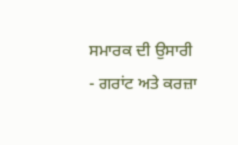ਸਮਾਰਕ ਦੀ ਉਸਾਰੀ
- ਗਰਾਂਟ ਅਤੇ ਕਰਜ਼ਾ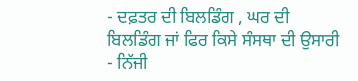- ਦਫ਼ਤਰ ਦੀ ਬਿਲਡਿੰਗ , ਘਰ ਦੀ ਬਿਲਡਿੰਗ ਜਾਂ ਫਿਰ ਕਿਸੇ ਸੰਸਥਾ ਦੀ ਉਸਾਰੀ
- ਨਿੱਜੀ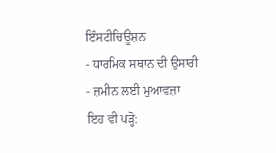ਇੰਸਟੀਚਿਊਸ਼ਨ
- ਧਾਰਮਿਕ ਸਥਾਨ ਦੀ ਉਸਾਰੀ
- ਜ਼ਮੀਨ ਲਈ ਮੁਆਵਜ਼ਾ
ਇਹ ਵੀ ਪੜ੍ਹੋ: